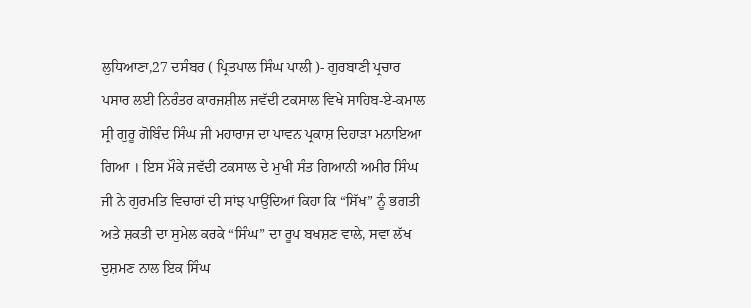ਲੁਧਿਆਣਾ,27 ਦਸੰਬਰ ( ਪ੍ਰਿਤਪਾਲ ਸਿੰਘ ਪਾਲੀ )- ਗੁਰਬਾਣੀ ਪ੍ਰਚਾਰ ਪਸਾਰ ਲਈ ਨਿਰੰਤਰ ਕਾਰਜਸ਼ੀਲ ਜਵੱਦੀ ਟਕਸਾਲ ਵਿਖੇ ਸਾਹਿਬ-ਏ-ਕਮਾਲ ਸ੍ਰੀ ਗੁਰੂ ਗੋਬਿੰਦ ਸਿੰਘ ਜੀ ਮਹਾਰਾਜ ਦਾ ਪਾਵਨ ਪ੍ਰਕਾਸ਼ ਦਿਹਾੜਾ ਮਨਾਇਆ ਗਿਆ । ਇਸ ਮੌਕੇ ਜਵੱਦੀ ਟਕਸਾਲ ਦੇ ਮੁਖੀ ਸੰਤ ਗਿਆਨੀ ਅਮੀਰ ਸਿੰਘ ਜੀ ਨੇ ਗੁਰਮਤਿ ਵਿਚਾਰਾਂ ਦੀ ਸਾਂਝ ਪਾਉਂਦਿਆਂ ਕਿਹਾ ਕਿ “ਸਿੱਖ” ਨੂੰ ਭਗਤੀ ਅਤੇ ਸ਼ਕਤੀ ਦਾ ਸੁਮੇਲ ਕਰਕੇ “ਸਿੰਘ” ਦਾ ਰੂਪ ਬਖਸ਼ਣ ਵਾਲੇ, ਸਵਾ ਲੱਖ ਦੁਸ਼ਮਣ ਨਾਲ ਇਕ ਸਿੰਘ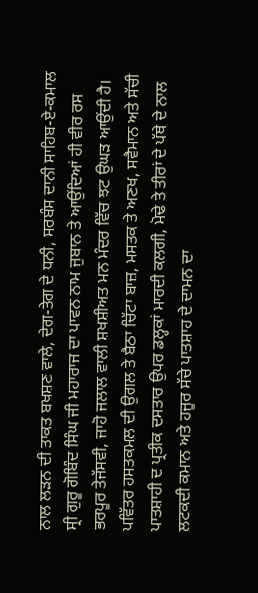ਨਾਲ ਲੜਨ ਦੀ ਤਾਕਤ ਬਖਸ਼ਣ ਵਾਲੇ, ਦੇਗ-ਤੇਗ ਦੇ ਧਨੀ, ਸਰਬੰਸ ਦਾਨੀ ਸਾਹਿਬ-ਏ-ਕਮਾਲ ਸ੍ਰੀ ਗੁਰੂ ਗੋਬਿੰਦ ਸਿੰਘ ਜੀ ਮਹਾਰਾਜ ਦਾ ਪਾਵਨ ਨਾਮ ਜੁਬਾਨ ਤੇ ਆਉਂਦਿਆਂ ਹੀ ਵੀਰ ਰਸ ਭਰਪੂਰ ਤੇਜੱਸਵੀ, ਜਾਹੋ ਜਲਾਲ ਵਾਲੀ ਸ਼ਖਸ਼ੀਅਤ ਮਨ ਮੰਦਰ ਵਿੱਚ ਝਟ ਉਘੜ ਆਉਂਦੀ ਹੈ। ਪਵਿੱਤਰ ਹਸਤਕਮਲ ਦੀ ਉਗਲ ਤੇ ਬੈਠਾ ਚਿੱਟਾ ਬਾਜ਼, ਮਸਤਕ ਤੇ ਅਣਖ, ਸਵੈਮਾਨ ਅਤੇ ਸੱਚੀ ਪਾਤਸ਼ਾਹੀ ਦ ਪ੍ਰਤੀਕ ਦਸਤਾਰ ਉਪਰ ਡਲ੍ਹਕਾਂ ਮਾਰਦੀ ਕਲਗੀ, ਮੋਢੇ ਤੇ ਤੀਰਾਂ ਦੇ ਪੱਥੇ ਦੇ ਨਾਲ ਲਟਕਦੀ ਕਮਾਨ ਅਤੇ ਹਜੂਰ ਸੱਚੇ ਪਾਤਸ਼ਾਹ ਦੇ ਦਾਮਨ ਦਾ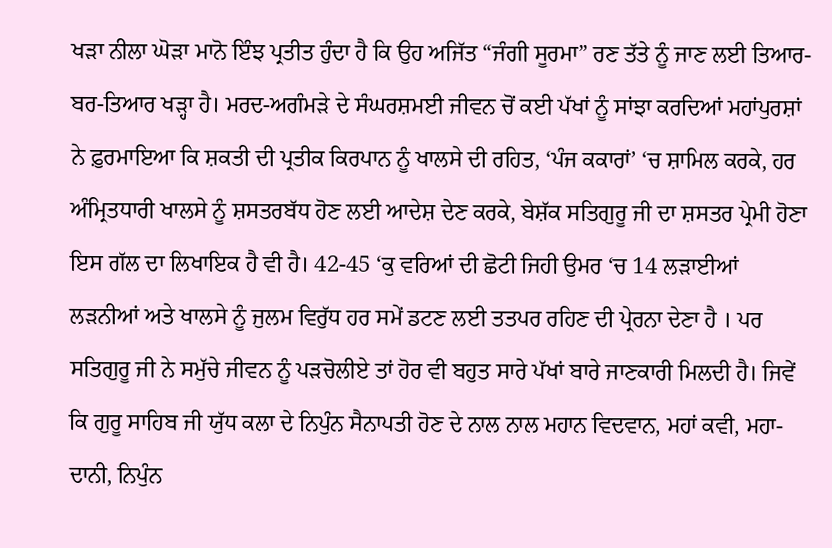ਖੜਾ ਨੀਲਾ ਘੋੜਾ ਮਾਨੋ ਇੰਝ ਪ੍ਰਤੀਤ ਹੁੰਦਾ ਹੈ ਕਿ ਉਹ ਅਜਿੱਤ “ਜੰਗੀ ਸੂਰਮਾ” ਰਣ ਤੱਤੇ ਨੂੰ ਜਾਣ ਲਈ ਤਿਆਰ-ਬਰ-ਤਿਆਰ ਖੜ੍ਹਾ ਹੈ। ਮਰਦ-ਅਗੰਮੜੇ ਦੇ ਸੰਘਰਸ਼ਮਈ ਜੀਵਨ ਚੋਂ ਕਈ ਪੱਖਾਂ ਨੂੰ ਸਾਂਝਾ ਕਰਦਿਆਂ ਮਹਾਂਪੁਰਸ਼ਾਂ ਨੇ ਫ਼ੁਰਮਾਇਆ ਕਿ ਸ਼ਕਤੀ ਦੀ ਪ੍ਰਤੀਕ ਕਿਰਪਾਨ ਨੂੰ ਖਾਲਸੇ ਦੀ ਰਹਿਤ, ‘ਪੰਜ ਕਕਾਰਾਂ’ ‘ਚ ਸ਼ਾਮਿਲ ਕਰਕੇ, ਹਰ ਅੰਮ੍ਰਿਤਧਾਰੀ ਖਾਲਸੇ ਨੂੰ ਸ਼ਸਤਰਬੱਧ ਹੋਣ ਲਈ ਆਦੇਸ਼ ਦੇਣ ਕਰਕੇ, ਬੇਸ਼ੱਕ ਸਤਿਗੁਰੂ ਜੀ ਦਾ ਸ਼ਸਤਰ ਪ੍ਰੇਮੀ ਹੋਣਾ ਇਸ ਗੱਲ ਦਾ ਲਿਖਾਇਕ ਹੈ ਵੀ ਹੈ। 42-45 ‘ਕੁ ਵਰਿਆਂ ਦੀ ਛੋਟੀ ਜਿਹੀ ਉਮਰ ‘ਚ 14 ਲੜਾਈਆਂ ਲੜਨੀਆਂ ਅਤੇ ਖਾਲਸੇ ਨੂੰ ਜੁਲਮ ਵਿਰੁੱਧ ਹਰ ਸਮੇਂ ਡਟਣ ਲਈ ਤਤਪਰ ਰਹਿਣ ਦੀ ਪ੍ਰੇਰਨਾ ਦੇਣਾ ਹੈ । ਪਰ ਸਤਿਗੁਰੂ ਜੀ ਨੇ ਸਮੁੱਚੇ ਜੀਵਨ ਨੂੰ ਪੜਚੋਲੀਏ ਤਾਂ ਹੋਰ ਵੀ ਬਹੁਤ ਸਾਰੇ ਪੱਖਾਂ ਬਾਰੇ ਜਾਣਕਾਰੀ ਮਿਲਦੀ ਹੈ। ਜਿਵੇਂ ਕਿ ਗੁਰੂ ਸਾਹਿਬ ਜੀ ਯੁੱਧ ਕਲਾ ਦੇ ਨਿਪੁੰਨ ਸੈਨਾਪਤੀ ਹੋਣ ਦੇ ਨਾਲ ਨਾਲ ਮਹਾਨ ਵਿਦਵਾਨ, ਮਹਾਂ ਕਵੀ, ਮਹਾ-ਦਾਨੀ, ਨਿਪੁੰਨ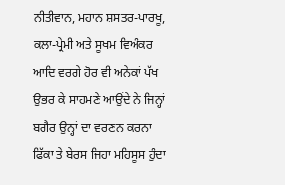ਨੀਤੀਵਾਨ, ਮਹਾਨ ਸ਼ਸਤਰ-ਪਾਰਖੂ, ਕਲਾ-ਪ੍ਰੇਮੀ ਅਤੇ ਸੂਖਮ ਵਿਅੰਕਰ ਆਦਿ ਵਰਗੇ ਹੋਰ ਵੀ ਅਨੇਕਾਂ ਪੱਖ ਉਭਰ ਕੇ ਸਾਹਮਣੇ ਆਉਂਦੇ ਨੇ ਜਿਨ੍ਹਾਂ ਬਗੈਰ ਉਨ੍ਹਾਂ ਦਾ ਵਰਣਨ ਕਰਨਾ ਫਿੱਕਾ ਤੇ ਬੇਰਸ ਜਿਹਾ ਮਹਿਸੂਸ ਹੁੰਦਾ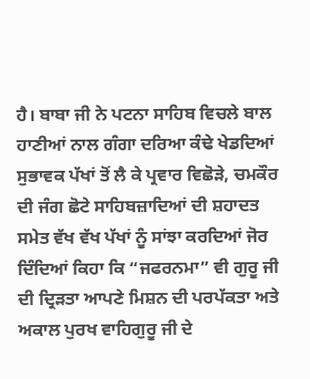ਹੈ। ਬਾਬਾ ਜੀ ਨੇ ਪਟਨਾ ਸਾਹਿਬ ਵਿਚਲੇ ਬਾਲ ਹਾਣੀਆਂ ਨਾਲ ਗੰਗਾ ਦਰਿਆ ਕੰਢੇ ਖੇਡਦਿਆਂ ਸੁਭਾਵਕ ਪੱਖਾਂ ਤੋਂ ਲੈ ਕੇ ਪ੍ਰਵਾਰ ਵਿਛੋੜੇ, ਚਮਕੌਰ ਦੀ ਜੰਗ ਛੋਟੇ ਸਾਹਿਬਜ਼ਾਦਿਆਂ ਦੀ ਸ਼ਹਾਦਤ ਸਮੇਤ ਵੱਖ ਵੱਖ ਪੱਖਾਂ ਨੂੰ ਸਾਂਝਾ ਕਰਦਿਆਂ ਜੋਰ ਦਿੰਦਿਆਂ ਕਿਹਾ ਕਿ “ਜਫਰਨਮਾ” ਵੀ ਗੁਰੂ ਜੀ ਦੀ ਦ੍ਰਿੜਤਾ ਆਪਣੇ ਮਿਸ਼ਨ ਦੀ ਪਰਪੱਕਤਾ ਅਤੇ ਅਕਾਲ ਪੁਰਖ ਵਾਹਿਗੁਰੂ ਜੀ ਦੇ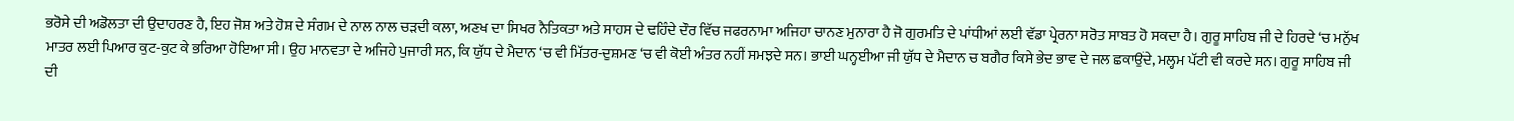ਭਰੋਸੇ ਦੀ ਅਡੋਲਤਾ ਦੀ ਉਦਾਹਰਣ ਹੈ, ਇਹ ਜੋਸ਼ ਅਤੇ ਹੋਸ਼ ਦੇ ਸੰਗਮ ਦੇ ਨਾਲ ਨਾਲ ਚੜਦੀ ਕਲਾ, ਅਣਖ ਦਾ ਸਿਖਰ ਨੈਤਿਕਤਾ ਅਤੇ ਸਾਹਸ ਦੇ ਢਹਿੰਦੇ ਦੌਰ ਵਿੱਚ ਜਫਰਨਾਮਾ ਅਜਿਹਾ ਚਾਨਣ ਮੁਨਾਰਾ ਹੈ ਜੋ ਗੁਰਮਤਿ ਦੇ ਪਾਂਧੀਆਂ ਲਈ ਵੱਡਾ ਪ੍ਰੇਰਨਾ ਸਰੋਤ ਸਾਬਤ ਹੋ ਸਕਦਾ ਹੈ। ਗੁਰੂ ਸਾਹਿਬ ਜੀ ਦੇ ਹਿਰਦੇ ‘ਚ ਮਨੁੱਖ ਮਾਤਰ ਲਈ ਪਿਆਰ ਕੁਟ-ਕੁਟ ਕੇ ਭਰਿਆ ਹੋਇਆ ਸੀ। ਉਹ ਮਾਨਵਤਾ ਦੇ ਅਜਿਹੇ ਪੁਜਾਰੀ ਸਨ, ਕਿ ਯੁੱਧ ਦੇ ਮੈਦਾਨ ‘ਚ ਵੀ ਮਿੱਤਰ-ਦੁਸ਼ਮਣ ‘ਚ ਵੀ ਕੋਈ ਅੰਤਰ ਨਹੀਂ ਸਮਝਦੇ ਸਨ। ਭਾਈ ਘਨ੍ਹਈਆ ਜੀ ਯੁੱਧ ਦੇ ਮੈਦਾਨ ਚ ਬਗੈਰ ਕਿਸੇ ਭੇਦ ਭਾਵ ਦੇ ਜਲ ਛਕਾਉਂਦੇ, ਮਲ੍ਹਮ ਪੱਟੀ ਵੀ ਕਰਦੇ ਸਨ। ਗੁਰੂ ਸਾਹਿਬ ਜੀ ਦੀ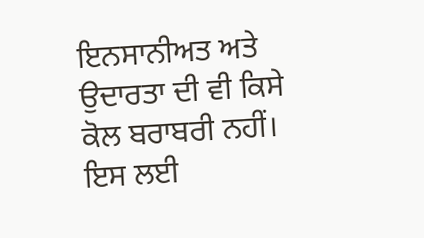ਇਨਸਾਨੀਅਤ ਅਤੇ ਉਦਾਰਤਾ ਦੀ ਵੀ ਕਿਸੇ ਕੋਲ ਬਰਾਬਰੀ ਨਹੀਂ। ਇਸ ਲਈ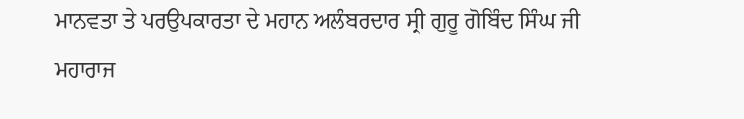ਮਾਨਵਤਾ ਤੇ ਪਰਉਪਕਾਰਤਾ ਦੇ ਮਹਾਨ ਅਲੰਬਰਦਾਰ ਸ੍ਰੀ ਗੁਰੂ ਗੋਬਿੰਦ ਸਿੰਘ ਜੀ ਮਹਾਰਾਜ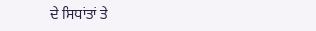ਦੇ ਸਿਧਾਂਤਾਂ ਤੇ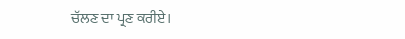ਚੱਲਣ ਦਾ ਪ੍ਰਣ ਕਰੀਏ।